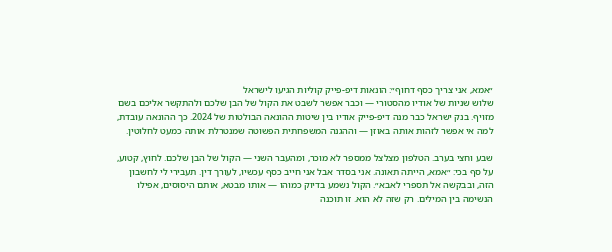״אמא, אני צריך כסף דחוף״: הונאות דיפ-פייק קוליות הגיעו לישראל
שלוש שניות של אודיו מהסטורי — וכבר אפשר לשבט את הקול של הבן שלכם ולהתקשר אליכם בשם מזויף. בנק ישראל כבר מנה דיפ-פייק אודיו בין שיטות ההונאה הבולטות של 2024. כך ההונאה עובדת, למה אי אפשר לזהות אותה באוזן — וההגנה המשפחתית הפשוטה שמנטרלת אותה כמעט לחלוטין.

שבע וחצי בערב. הטלפון מצלצל ממספר לא מוכר, ומהעבר השני — הקול של הבן שלכם. לחוץ, קטוע, על סף בכי: ״אמא, הייתה תאונה. אני בסדר אבל אני חייב כסף עכשיו, לעורך דין. תעבירי לי לחשבון הזה, ובבקשה אל תספרי לאבא״. הקול נשמע בדיוק כמוהו — אותו מבטא, אותם היסוסים, אפילו הנשימה בין המילים. רק שזה לא הוא. זו תוכנה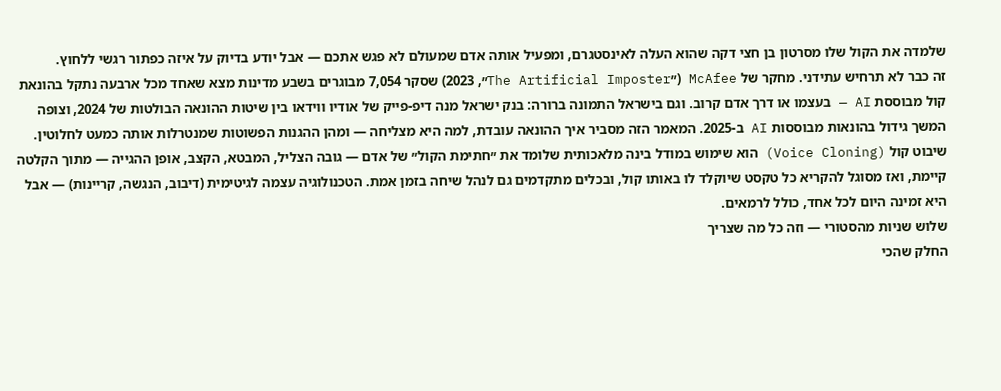שלמדה את הקול שלו מסרטון בן חצי דקה שהוא העלה לאינסטגרם, ומפעיל אותה אדם שמעולם לא פגש אתכם — אבל יודע בדיוק על איזה כפתור רגשי ללחוץ.
זה כבר לא תרחיש עתידני. מחקר של McAfee (״The Artificial Imposter״, 2023) שסקר 7,054 מבוגרים בשבע מדינות מצא שאחד מכל ארבעה נתקל בהונאת קול מבוססת AI — בעצמו או דרך אדם קרוב. וגם בישראל התמונה ברורה: בנק ישראל מנה דיפ-פייק של אודיו ווידאו בין שיטות ההונאה הבולטות של 2024, וצופה המשך גידול בהונאות מבוססות AI ב-2025. המאמר הזה מסביר איך ההונאה עובדת, למה היא מצליחה — ומהן ההגנות הפשוטות שמנטרלות אותה כמעט לחלוטין.
שיבוט קול (Voice Cloning) הוא שימוש במודל בינה מלאכותית שלומד את ״חתימת הקול״ של אדם — גובה הצליל, המבטא, הקצב, אופן ההגייה — מתוך הקלטה קיימת, ואז מסוגל להקריא כל טקסט שיוקלד לו באותו קול, ובכלים מתקדמים גם לנהל שיחה בזמן אמת. הטכנולוגיה עצמה לגיטימית (דיבוב, הנגשה, קריינות) — אבל היא זמינה היום לכל אחד, כולל לרמאים.
שלוש שניות מהסטורי — וזה כל מה שצריך
החלק שהכי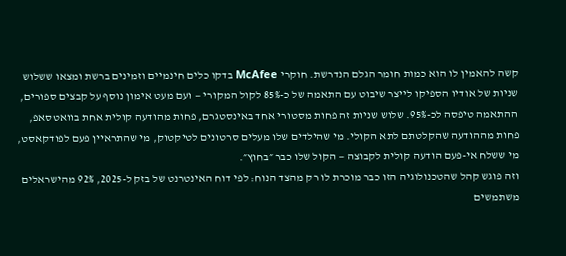קשה להאמין לו הוא כמות חומר הגלם הנדרשת. חוקרי McAfee בדקו כלים חינמיים וזמינים ברשת ומצאו ששלוש שניות של אודיו הספיקו לייצר שיבוט עם התאמה של כ-85% לקול המקורי — ועם מעט אימון נוסף על קבצים ספורים, ההתאמה טיפסה לכ-95%. שלוש שניות זה פחות מסטורי אחד באינסטגרם, פחות מהודעה קולית אחת בוואטסאפ, פחות מההודעה שהקלטתם לתא הקולי. מי שהילדים שלו מעלים סרטונים לטיקטוק, מי שהתראיין פעם לפודקאסט, מי ששלח אי-פעם הודעה קולית לקבוצה — הקול שלו כבר ״בחוץ״.
וזה פוגש קהל שהטכנולוגיה הזו כבר מוכרת לו רק מהצד הנוח: לפי דוח האינטרנט של בזק ל-2025, 92% מהישראלים משתמשים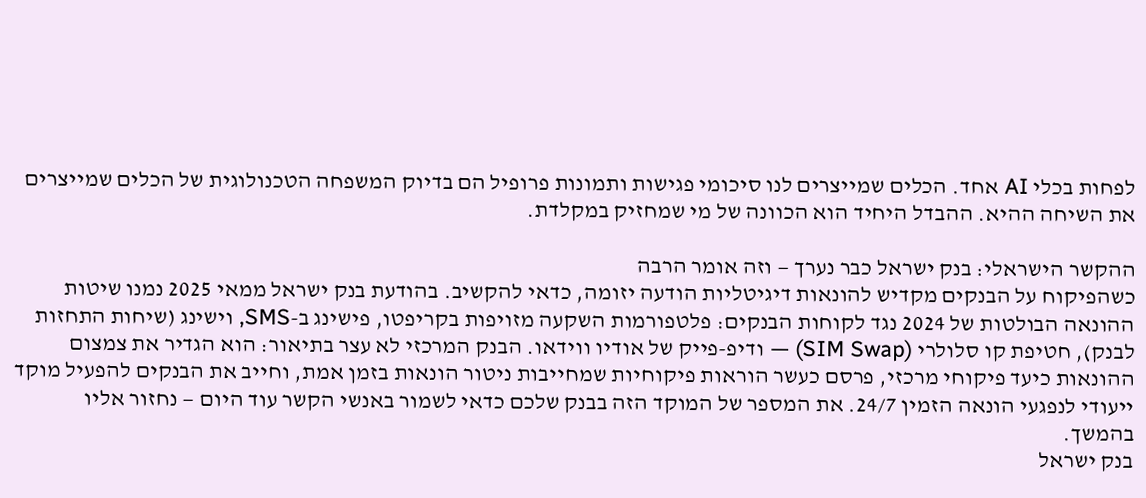לפחות בכלי AI אחד. הכלים שמייצרים לנו סיכומי פגישות ותמונות פרופיל הם בדיוק המשפחה הטכנולוגית של הכלים שמייצרים את השיחה ההיא. ההבדל היחיד הוא הכוונה של מי שמחזיק במקלדת.

ההקשר הישראלי: בנק ישראל כבר נערך — וזה אומר הרבה
כשהפיקוח על הבנקים מקדיש להונאות דיגיטליות הודעה יזומה, כדאי להקשיב. בהודעת בנק ישראל ממאי 2025 נמנו שיטות ההונאה הבולטות של 2024 נגד לקוחות הבנקים: פלטפורמות השקעה מזויפות בקריפטו, פישינג ב-SMS, וישינג (שיחות התחזות לבנק), חטיפת קו סלולרי (SIM Swap) — ודיפ-פייק של אודיו ווידאו. הבנק המרכזי לא עצר בתיאור: הוא הגדיר את צמצום ההונאות כיעד פיקוחי מרכזי, פרסם כעשר הוראות פיקוחיות שמחייבות ניטור הונאות בזמן אמת, וחייב את הבנקים להפעיל מוקד ייעודי לנפגעי הונאה הזמין 24/7. את המספר של המוקד הזה בבנק שלכם כדאי לשמור באנשי הקשר עוד היום — נחזור אליו בהמשך.
בנק ישראל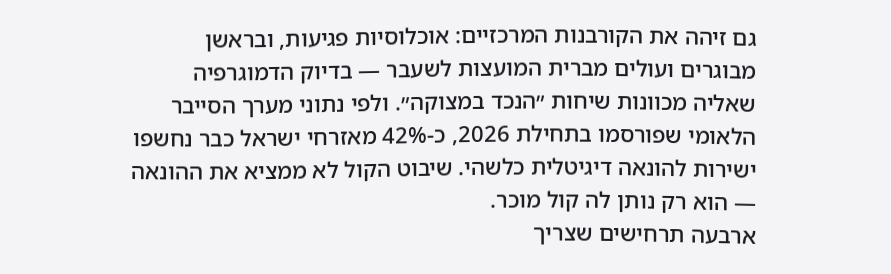גם זיהה את הקורבנות המרכזיים: אוכלוסיות פגיעות, ובראשן מבוגרים ועולים מברית המועצות לשעבר — בדיוק הדמוגרפיה שאליה מכוונות שיחות ״הנכד במצוקה״. ולפי נתוני מערך הסייבר הלאומי שפורסמו בתחילת 2026, כ-42% מאזרחי ישראל כבר נחשפו ישירות להונאה דיגיטלית כלשהי. שיבוט הקול לא ממציא את ההונאה — הוא רק נותן לה קול מוכר.
ארבעה תרחישים שצריך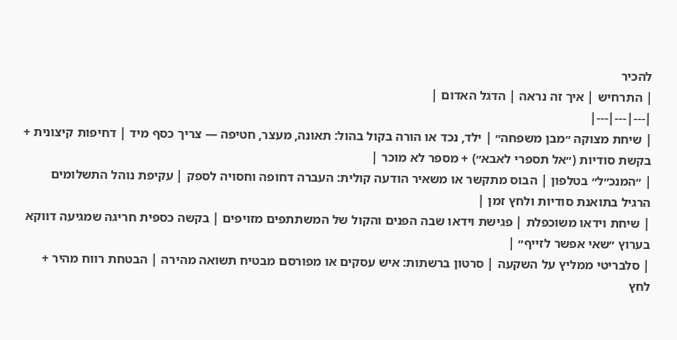להכיר
| התרחיש | איך זה נראה | הדגל האדום |
|---|---|---|
| שיחת מצוקה ״מבן משפחה״ | ילד, נכד או הורה בקול בהול: תאונה, מעצר, חטיפה — צריך כסף מיד | דחיפות קיצונית + בקשת סודיות (״אל תספרי לאבא״) + מספר לא מוכר |
| ״המנכ״ל״ בטלפון | הבוס מתקשר או משאיר הודעה קולית: העברה דחופה וחסויה לספק | עקיפת נוהל התשלומים הרגיל בתואנת סודיות ולחץ זמן |
| שיחת וידאו משוכפלת | פגישת וידאו שבה הפנים והקול של המשתתפים מזויפים | בקשה כספית חריגה שמגיעה דווקא בערוץ ״שאי אפשר לזייף״ |
| סלבריטי ממליץ על השקעה | סרטון ברשתות: איש עסקים או מפורסם מבטיח תשואה מהירה | הבטחת רווח מהיר + לחץ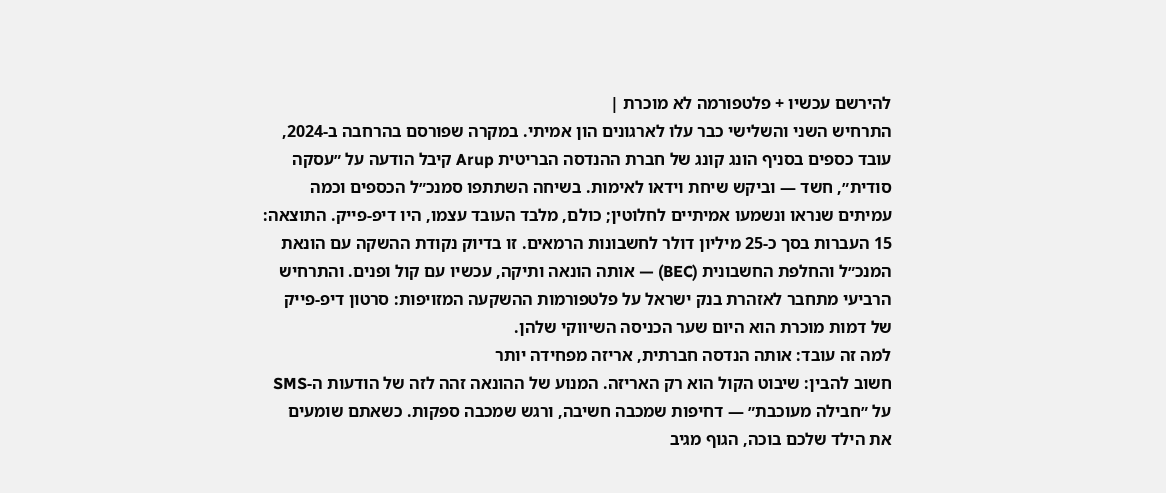להירשם עכשיו + פלטפורמה לא מוכרת |
התרחיש השני והשלישי כבר עלו לארגונים הון אמיתי. במקרה שפורסם בהרחבה ב-2024, עובד כספים בסניף הונג קונג של חברת ההנדסה הבריטית Arup קיבל הודעה על ״עסקה סודית״, חשד — וביקש שיחת וידאו לאימות. בשיחה השתתפו סמנכ״ל הכספים וכמה עמיתים שנראו ונשמעו אמיתיים לחלוטין; כולם, מלבד העובד עצמו, היו דיפ-פייק. התוצאה: 15 העברות בסך כ-25 מיליון דולר לחשבונות הרמאים. זו בדיוק נקודת ההשקה עם הונאת המנכ״ל והחלפת החשבונית (BEC) — אותה הונאה ותיקה, עכשיו עם קול ופנים. והתרחיש הרביעי מתחבר לאזהרת בנק ישראל על פלטפורמות ההשקעה המזויפות: סרטון דיפ-פייק של דמות מוכרת הוא היום שער הכניסה השיווקי שלהן.
למה זה עובד: אותה הנדסה חברתית, אריזה מפחידה יותר
חשוב להבין: שיבוט הקול הוא רק האריזה. המנוע של ההונאה זהה לזה של הודעות ה-SMS על ״חבילה מעוכבת״ — דחיפות שמכבה חשיבה, ורגש שמכבה ספקות. כשאתם שומעים את הילד שלכם בוכה, הגוף מגיב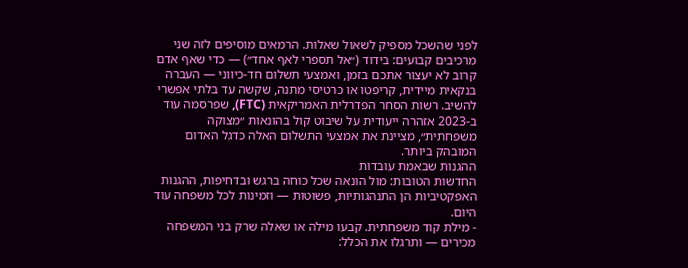לפני שהשכל מספיק לשאול שאלות. הרמאים מוסיפים לזה שני מרכיבים קבועים: בידוד (״אל תספרי לאף אחד״) — כדי שאף אדם קרוב לא יעצור אתכם בזמן, ואמצעי תשלום חד-כיווני — העברה בנקאית מיידית, קריפטו או כרטיסי מתנה, שקשה עד בלתי אפשרי להשיב. רשות הסחר הפדרלית האמריקאית (FTC), שפרסמה עוד ב-2023 אזהרה ייעודית על שיבוט קול בהונאות ״מצוקה משפחתית״, מציינת את אמצעי התשלום האלה כדגל האדום המובהק ביותר.
ההגנות שבאמת עובדות
החדשות הטובות: מול הונאה שכל כוחה ברגש ובדחיפות, ההגנות האפקטיביות הן התנהגותיות, פשוטות — וזמינות לכל משפחה עוד היום.
- מילת קוד משפחתית. קבעו מילה או שאלה שרק בני המשפחה מכירים — ותרגלו את הכלל: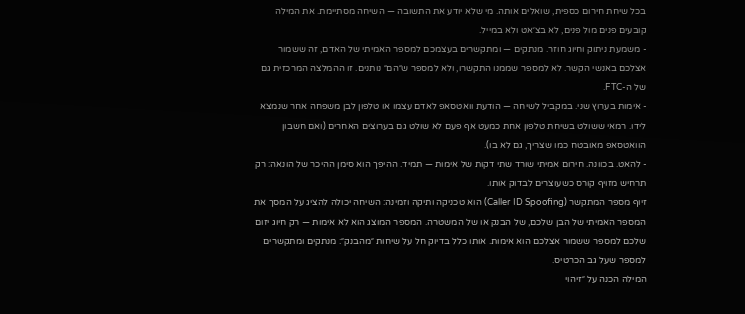בכל שיחת חירום כספית, שואלים אותה. מי שלא יודע את התשובה — השיחה מסתיימת. את המילה קובעים פנים מול פנים, לא בצ׳אט ולא במייל.
- משמעת ניתוק וחיוג חוזר. מנתקים — ומתקשרים בעצמכם למספר האמיתי של האדם, זה ששמור אצלכם באנשי הקשר. לא למספר שממנו התקשרו, ולא למספר ש״הם״ נותנים. זו ההמלצה המרכזית גם של ה-FTC.
- אימות בערוץ שני. במקביל לשיחה — הודעת וואטסאפ לאדם עצמו או טלפון לבן משפחה אחר שנמצא לידו. רמאי ששולט בשיחת טלפון אחת כמעט אף פעם לא שולט גם בערוצים האחרים (ואם חשבון הוואטסאפ מאובטח כמו שצריך, גם לא בו).
- להאט. בכוונה. חירום אמיתי שורד שתי דקות של אימות — תמיד. ההיפך הוא סימן ההיכר של הונאה: רק תרחיש מזויף קורס כשעוצרים לבדוק אותו.
זיוף מספר המתקשר (Caller ID Spoofing) הוא טכניקה ותיקה וזמינה: השיחה יכולה להציג על המסך את המספר האמיתי של הבן שלכם, של הבנק או של המשטרה. המספר המוצג הוא לא אימות — רק חיוג יזום שלכם למספר ששמור אצלכם הוא אימות. אותו כלל בדיוק חל על שיחות ״מהבנק״: מנתקים ומתקשרים למספר שעל גב הכרטיס.
המילה הכנה על ״זיהוי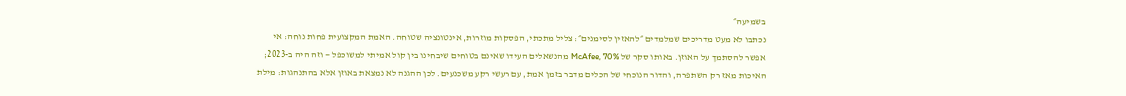בשמיעה״
נכתבו לא מעט מדריכים שמלמדים ״להאזין לסימנים״: צליל מתכתי, הפסקות מוזרות, אינטונציה שטוחה. האמת המקצועית פחות נוחה: אי אפשר להסתמך על האוזן. באותו סקר של McAfee, 70% מהנשאלים העידו שאינם בטוחים שיבחינו בין קול אמיתי למשוכפל — וזה היה ב-2023; האיכות מאז רק השתפרה, והדור הנוכחי של הכלים מדבר בזמן אמת, עם רעשי רקע משכנעים. לכן ההגנה לא נמצאת באוזן אלא בהתנהגות: מילת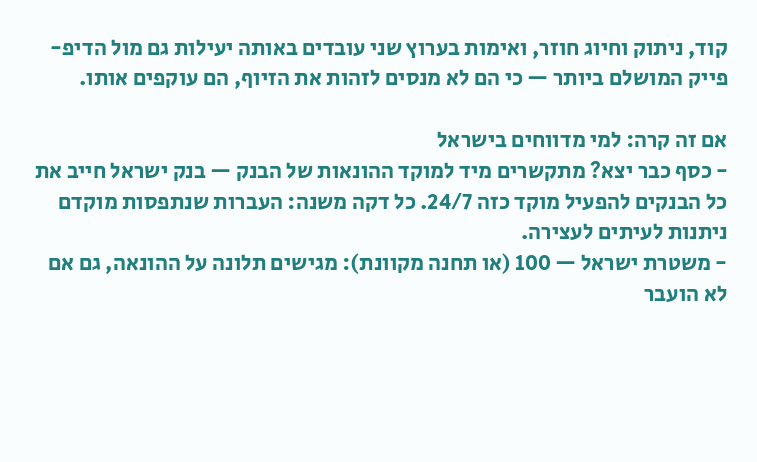קוד, ניתוק וחיוג חוזר, ואימות בערוץ שני עובדים באותה יעילות גם מול הדיפ-פייק המושלם ביותר — כי הם לא מנסים לזהות את הזיוף, הם עוקפים אותו.

אם זה קרה: למי מדווחים בישראל
- כסף כבר יצא? מתקשרים מיד למוקד ההונאות של הבנק — בנק ישראל חייב את כל הבנקים להפעיל מוקד כזה 24/7. כל דקה משנה: העברות שנתפסות מוקדם ניתנות לעיתים לעצירה.
- משטרת ישראל — 100 (או תחנה מקוונת): מגישים תלונה על ההונאה, גם אם לא הועבר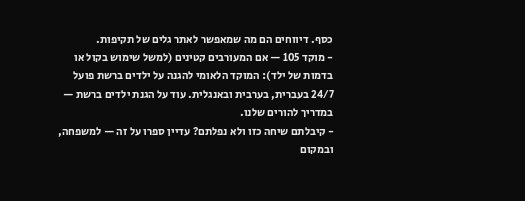כסף. דיווחים הם מה שמאפשר לאתר גלים של תקיפות.
- מוקד 105 — אם המעורבים קטינים (למשל שימוש בקול או בדמות של ילד): המוקד הלאומי להגנה על ילדים ברשת פועל 24/7 בעברית, בערבית ובאנגלית. עוד על הגנת ילדים ברשת — במדריך להורים שלנו.
- קיבלתם שיחה כזו ולא נפלתם? עדיין ספרו על זה — למשפחה, ובמקום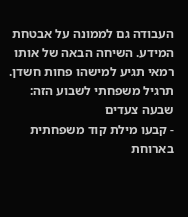העבודה גם לממונה על אבטחת המידע. השיחה הבאה של אותו רמאי תגיע למישהו פחות חשדן.
תרגיל משפחתי לשבוע הזה: שבעה צעדים
- קבעו מילת קוד משפחתית בארוחת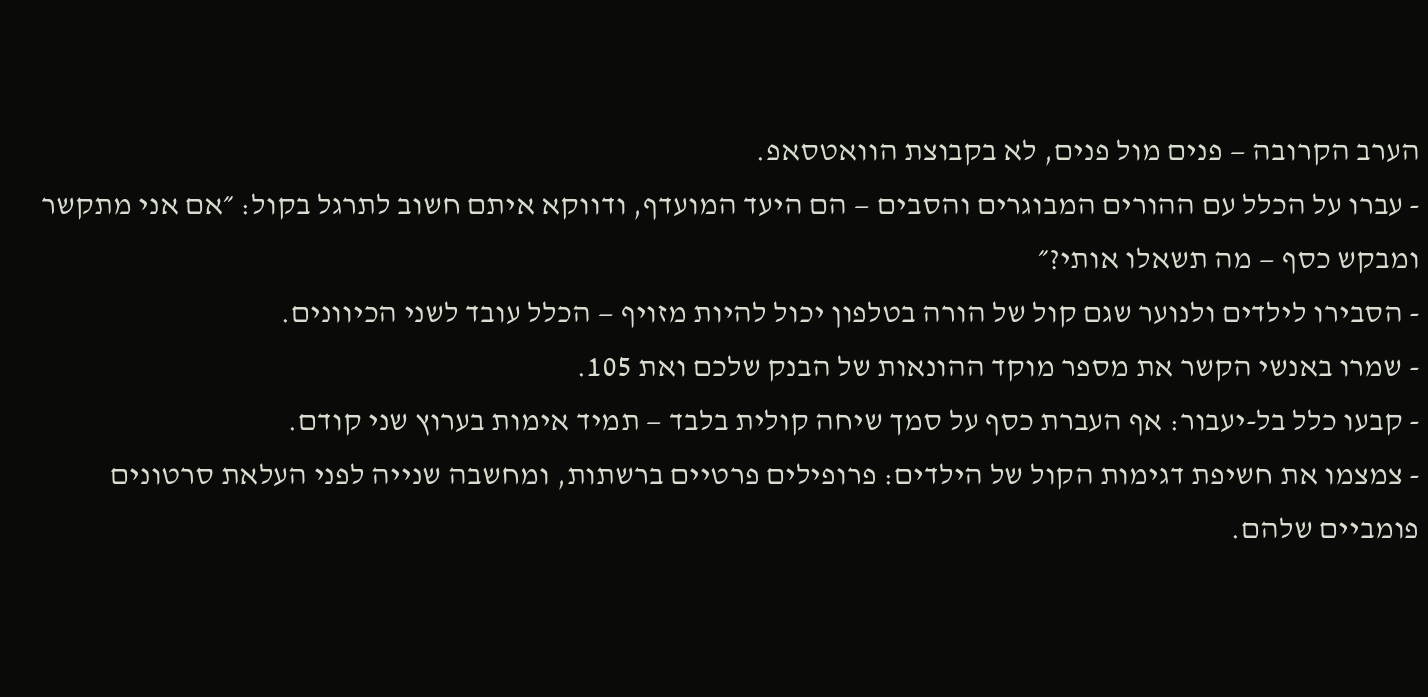הערב הקרובה — פנים מול פנים, לא בקבוצת הוואטסאפ.
- עברו על הכלל עם ההורים המבוגרים והסבים — הם היעד המועדף, ודווקא איתם חשוב לתרגל בקול: ״אם אני מתקשר ומבקש כסף — מה תשאלו אותי?״
- הסבירו לילדים ולנוער שגם קול של הורה בטלפון יכול להיות מזויף — הכלל עובד לשני הכיוונים.
- שמרו באנשי הקשר את מספר מוקד ההונאות של הבנק שלכם ואת 105.
- קבעו כלל בל-יעבור: אף העברת כסף על סמך שיחה קולית בלבד — תמיד אימות בערוץ שני קודם.
- צמצמו את חשיפת דגימות הקול של הילדים: פרופילים פרטיים ברשתות, ומחשבה שנייה לפני העלאת סרטונים פומביים שלהם.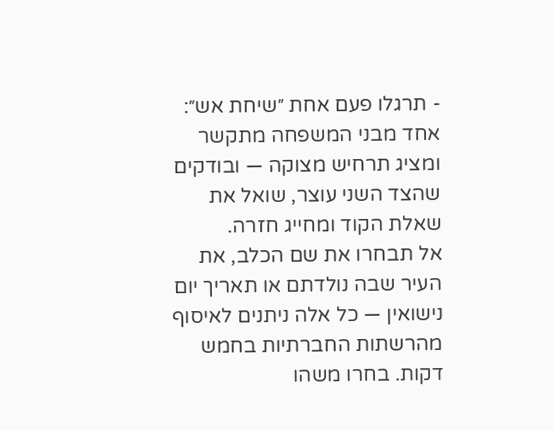- תרגלו פעם אחת ״שיחת אש״: אחד מבני המשפחה מתקשר ומציג תרחיש מצוקה — ובודקים שהצד השני עוצר, שואל את שאלת הקוד ומחייג חזרה.
אל תבחרו את שם הכלב, את העיר שבה נולדתם או תאריך יום נישואין — כל אלה ניתנים לאיסוף מהרשתות החברתיות בחמש דקות. בחרו משהו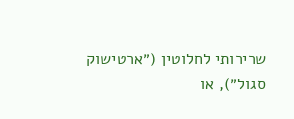שרירותי לחלוטין (״ארטישוק סגול״), או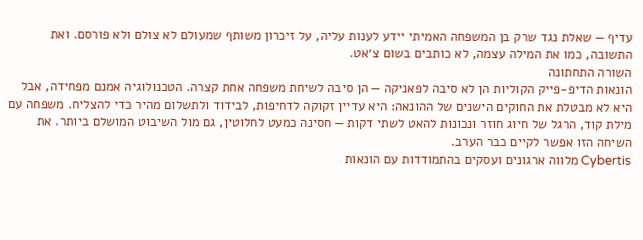עדיף — שאלת נגד שרק בן המשפחה האמיתי יידע לענות עליה, על זיכרון משותף שמעולם לא צולם ולא פורסם. ואת התשובה, כמו את המילה עצמה, לא כותבים בשום צ׳אט.
השורה התחתונה
הונאות הדיפ-פייק הקוליות הן לא סיבה לפאניקה — הן סיבה לשיחת משפחה אחת קצרה. הטכנולוגיה אמנם מפחידה, אבל היא לא מבטלת את החוקים הישנים של ההונאה: היא עדיין זקוקה לדחיפות, לבידוד ולתשלום מהיר כדי להצליח. משפחה עם מילת קוד, הרגל של חיוג חוזר ונכונות להאט לשתי דקות — חסינה כמעט לחלוטין, גם מול השיבוט המושלם ביותר. את השיחה הזו אפשר לקיים כבר הערב.
Cybertis מלווה ארגונים ועסקים בהתמודדות עם הונאות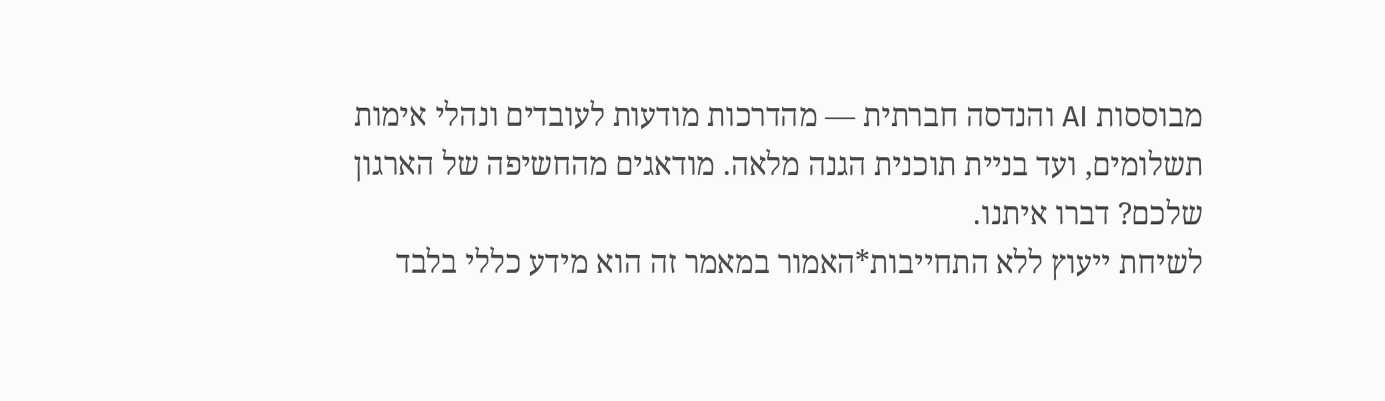מבוססות AI והנדסה חברתית — מהדרכות מודעות לעובדים ונהלי אימות תשלומים, ועד בניית תוכנית הגנה מלאה. מודאגים מהחשיפה של הארגון שלכם? דברו איתנו.
לשיחת ייעוץ ללא התחייבות*האמור במאמר זה הוא מידע כללי בלבד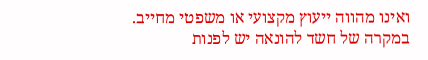ואינו מהווה ייעוץ מקצועי או משפטי מחייב. במקרה של חשד להונאה יש לפנות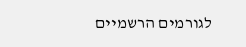לגורמים הרשמיים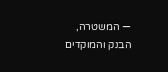— המשטרה, הבנק והמוקדים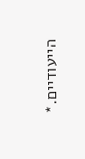הייעודיים.*